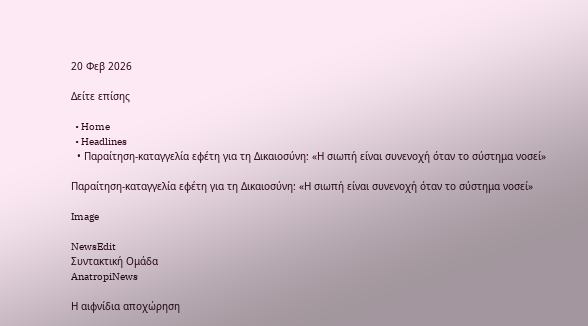20 Φεβ 2026

Δείτε επίσης

  • Home
  • Headlines
  • Παραίτηση-καταγγελία εφέτη για τη Δικαιοσύνη: «Η σιωπή είναι συνενοχή όταν το σύστημα νοσεί»

Παραίτηση-καταγγελία εφέτη για τη Δικαιοσύνη: «Η σιωπή είναι συνενοχή όταν το σύστημα νοσεί»

Image

NewsEdit
Συντακτική Ομάδα
AnatropiNews

Η αιφνίδια αποχώρηση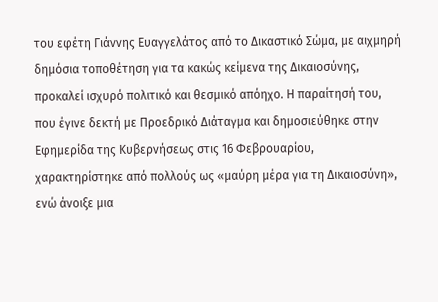του εφέτη Γιάννης Ευαγγελάτος από το Δικαστικό Σώμα, με αιχμηρή δημόσια τοποθέτηση για τα κακώς κείμενα της Δικαιοσύνης, προκαλεί ισχυρό πολιτικό και θεσμικό απόηχο. Η παραίτησή του, που έγινε δεκτή με Προεδρικό Διάταγμα και δημοσιεύθηκε στην Εφημερίδα της Κυβερνήσεως στις 16 Φεβρουαρίου, χαρακτηρίστηκε από πολλούς ως «μαύρη μέρα για τη Δικαιοσύνη», ενώ άνοιξε μια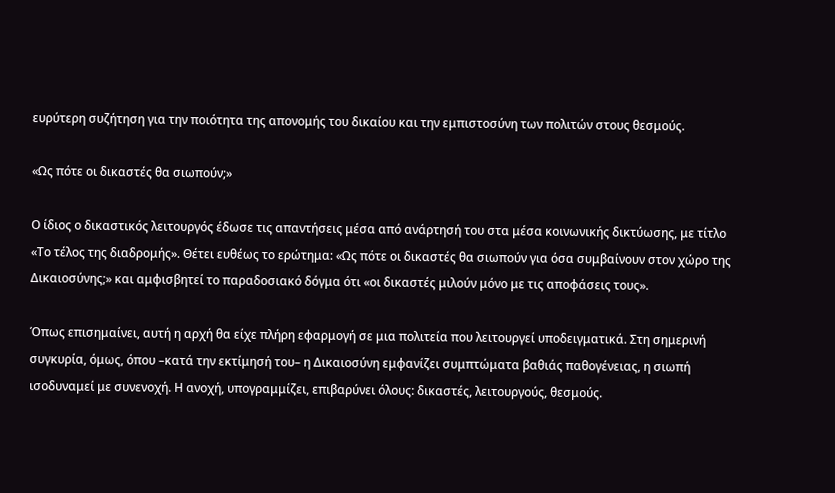ευρύτερη συζήτηση για την ποιότητα της απονομής του δικαίου και την εμπιστοσύνη των πολιτών στους θεσμούς.

«Ως πότε οι δικαστές θα σιωπούν;»

Ο ίδιος ο δικαστικός λειτουργός έδωσε τις απαντήσεις μέσα από ανάρτησή του στα μέσα κοινωνικής δικτύωσης, με τίτλο «Το τέλος της διαδρομής». Θέτει ευθέως το ερώτημα: «Ως πότε οι δικαστές θα σιωπούν για όσα συμβαίνουν στον χώρο της Δικαιοσύνης;» και αμφισβητεί το παραδοσιακό δόγμα ότι «οι δικαστές μιλούν μόνο με τις αποφάσεις τους».

Όπως επισημαίνει, αυτή η αρχή θα είχε πλήρη εφαρμογή σε μια πολιτεία που λειτουργεί υποδειγματικά. Στη σημερινή συγκυρία, όμως, όπου –κατά την εκτίμησή του– η Δικαιοσύνη εμφανίζει συμπτώματα βαθιάς παθογένειας, η σιωπή ισοδυναμεί με συνενοχή. Η ανοχή, υπογραμμίζει, επιβαρύνει όλους: δικαστές, λειτουργούς, θεσμούς.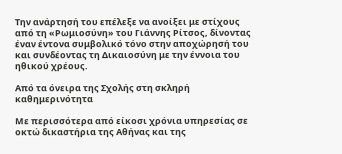Την ανάρτησή του επέλεξε να ανοίξει με στίχους από τη «Ρωμιοσύνη» του Γιάννης Ρίτσος, δίνοντας έναν έντονα συμβολικό τόνο στην αποχώρησή του και συνδέοντας τη Δικαιοσύνη με την έννοια του ηθικού χρέους.

Από τα όνειρα της Σχολής στη σκληρή καθημερινότητα

Με περισσότερα από είκοσι χρόνια υπηρεσίας σε οκτώ δικαστήρια της Αθήνας και της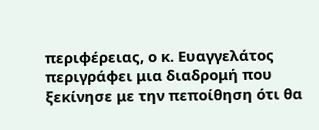περιφέρειας, ο κ. Ευαγγελάτος περιγράφει μια διαδρομή που ξεκίνησε με την πεποίθηση ότι θα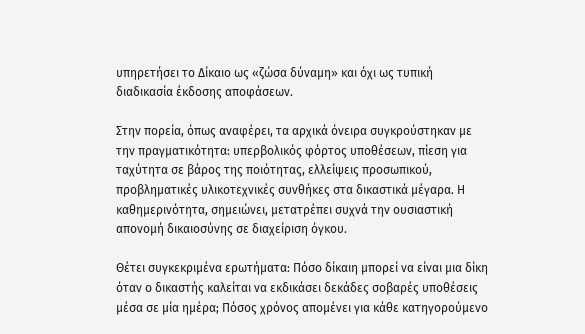υπηρετήσει το Δίκαιο ως «ζώσα δύναμη» και όχι ως τυπική διαδικασία έκδοσης αποφάσεων.

Στην πορεία, όπως αναφέρει, τα αρχικά όνειρα συγκρούστηκαν με την πραγματικότητα: υπερβολικός φόρτος υποθέσεων, πίεση για ταχύτητα σε βάρος της ποιότητας, ελλείψεις προσωπικού, προβληματικές υλικοτεχνικές συνθήκες στα δικαστικά μέγαρα. Η καθημερινότητα, σημειώνει, μετατρέπει συχνά την ουσιαστική απονομή δικαιοσύνης σε διαχείριση όγκου.

Θέτει συγκεκριμένα ερωτήματα: Πόσο δίκαιη μπορεί να είναι μια δίκη όταν ο δικαστής καλείται να εκδικάσει δεκάδες σοβαρές υποθέσεις μέσα σε μία ημέρα; Πόσος χρόνος απομένει για κάθε κατηγορούμενο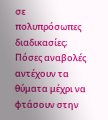σε πολυπρόσωπες διαδικασίες; Πόσες αναβολές αντέχουν τα θύματα μέχρι να φτάσουν στην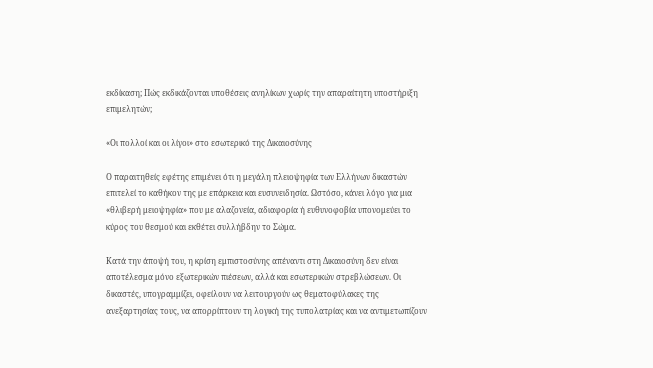εκδίκαση; Πώς εκδικάζονται υποθέσεις ανηλίκων χωρίς την απαραίτητη υποστήριξη επιμελητών;

«Οι πολλοί και οι λίγοι» στο εσωτερικό της Δικαιοσύνης

Ο παραιτηθείς εφέτης επιμένει ότι η μεγάλη πλειοψηφία των Ελλήνων δικαστών επιτελεί το καθήκον της με επάρκεια και ευσυνειδησία. Ωστόσο, κάνει λόγο για μια «θλιβερή μειοψηφία» που με αλαζονεία, αδιαφορία ή ευθυνοφοβία υπονομεύει το κύρος του θεσμού και εκθέτει συλλήβδην το Σώμα.

Κατά την άποψή του, η κρίση εμπιστοσύνης απέναντι στη Δικαιοσύνη δεν είναι αποτέλεσμα μόνο εξωτερικών πιέσεων, αλλά και εσωτερικών στρεβλώσεων. Οι δικαστές, υπογραμμίζει, οφείλουν να λειτουργούν ως θεματοφύλακες της ανεξαρτησίας τους, να απορρίπτουν τη λογική της τυπολατρίας και να αντιμετωπίζουν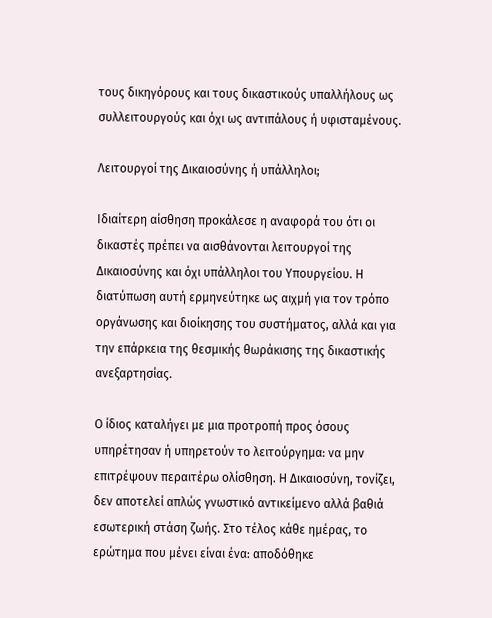τους δικηγόρους και τους δικαστικούς υπαλλήλους ως συλλειτουργούς και όχι ως αντιπάλους ή υφισταμένους.

Λειτουργοί της Δικαιοσύνης ή υπάλληλοι;

Ιδιαίτερη αίσθηση προκάλεσε η αναφορά του ότι οι δικαστές πρέπει να αισθάνονται λειτουργοί της Δικαιοσύνης και όχι υπάλληλοι του Υπουργείου. Η διατύπωση αυτή ερμηνεύτηκε ως αιχμή για τον τρόπο οργάνωσης και διοίκησης του συστήματος, αλλά και για την επάρκεια της θεσμικής θωράκισης της δικαστικής ανεξαρτησίας.

Ο ίδιος καταλήγει με μια προτροπή προς όσους υπηρέτησαν ή υπηρετούν το λειτούργημα: να μην επιτρέψουν περαιτέρω ολίσθηση. Η Δικαιοσύνη, τονίζει, δεν αποτελεί απλώς γνωστικό αντικείμενο αλλά βαθιά εσωτερική στάση ζωής. Στο τέλος κάθε ημέρας, το ερώτημα που μένει είναι ένα: αποδόθηκε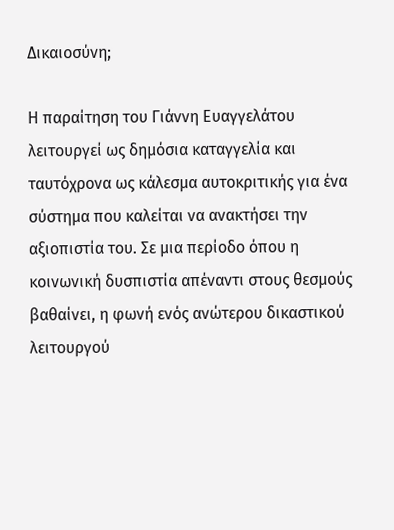Δικαιοσύνη;

Η παραίτηση του Γιάννη Ευαγγελάτου λειτουργεί ως δημόσια καταγγελία και ταυτόχρονα ως κάλεσμα αυτοκριτικής για ένα σύστημα που καλείται να ανακτήσει την αξιοπιστία του. Σε μια περίοδο όπου η κοινωνική δυσπιστία απέναντι στους θεσμούς βαθαίνει, η φωνή ενός ανώτερου δικαστικού λειτουργού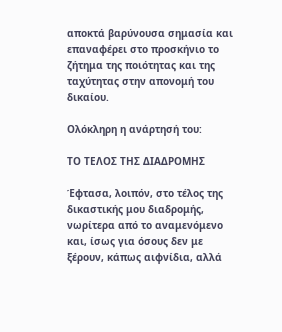αποκτά βαρύνουσα σημασία και επαναφέρει στο προσκήνιο το ζήτημα της ποιότητας και της ταχύτητας στην απονομή του δικαίου.

Ολόκληρη η ανάρτησή του:

ΤΟ ΤΕΛΟΣ ΤΗΣ ΔΙΑΔΡΟΜΗΣ

Έφτασα, λοιπόν, στο τέλος της δικαστικής μου διαδρομής, νωρίτερα από το αναμενόμενο και, ίσως για όσους δεν με ξέρουν, κάπως αιφνίδια, αλλά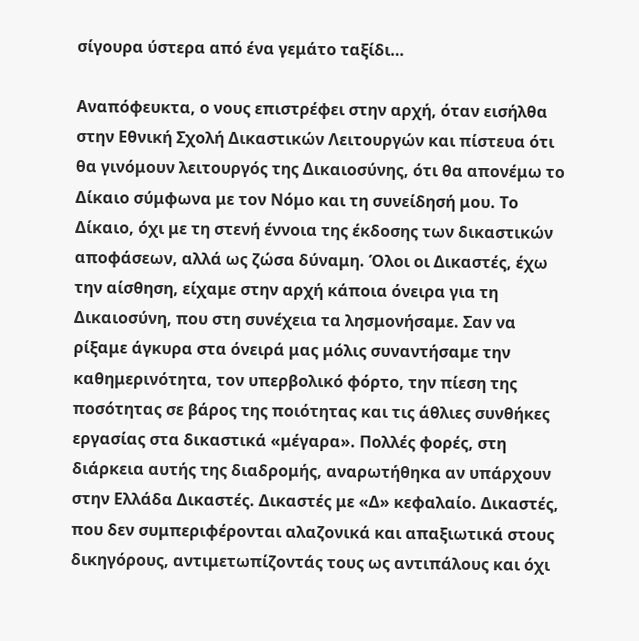σίγουρα ύστερα από ένα γεμάτο ταξίδι…

Αναπόφευκτα, ο νους επιστρέφει στην αρχή, όταν εισήλθα στην Εθνική Σχολή Δικαστικών Λειτουργών και πίστευα ότι θα γινόμουν λειτουργός της Δικαιοσύνης, ότι θα απονέμω το Δίκαιο σύμφωνα με τον Νόμο και τη συνείδησή μου. Το Δίκαιο, όχι με τη στενή έννοια της έκδοσης των δικαστικών αποφάσεων, αλλά ως ζώσα δύναμη. Όλοι οι Δικαστές, έχω την αίσθηση, είχαμε στην αρχή κάποια όνειρα για τη Δικαιοσύνη, που στη συνέχεια τα λησμονήσαμε. Σαν να ρίξαμε άγκυρα στα όνειρά μας μόλις συναντήσαμε την καθημερινότητα, τον υπερβολικό φόρτο, την πίεση της ποσότητας σε βάρος της ποιότητας και τις άθλιες συνθήκες εργασίας στα δικαστικά «μέγαρα». Πολλές φορές, στη διάρκεια αυτής της διαδρομής, αναρωτήθηκα αν υπάρχουν στην Ελλάδα Δικαστές. Δικαστές με «Δ» κεφαλαίο. Δικαστές, που δεν συμπεριφέρονται αλαζονικά και απαξιωτικά στους δικηγόρους, αντιμετωπίζοντάς τους ως αντιπάλους και όχι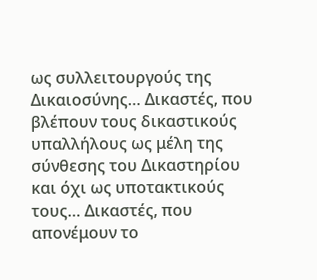ως συλλειτουργούς της Δικαιοσύνης… Δικαστές, που βλέπουν τους δικαστικούς υπαλλήλους ως μέλη της σύνθεσης του Δικαστηρίου και όχι ως υποτακτικούς τους… Δικαστές, που απονέμουν το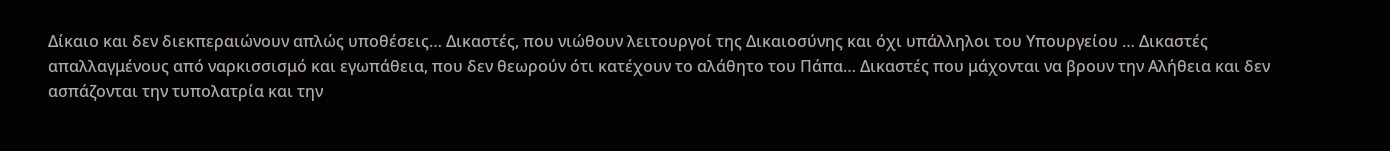Δίκαιο και δεν διεκπεραιώνουν απλώς υποθέσεις… Δικαστές, που νιώθουν λειτουργοί της Δικαιοσύνης και όχι υπάλληλοι του Υπουργείου … Δικαστές απαλλαγμένους από ναρκισσισμό και εγωπάθεια, που δεν θεωρούν ότι κατέχουν το αλάθητο του Πάπα… Δικαστές που μάχονται να βρουν την Αλήθεια και δεν ασπάζονται την τυπολατρία και την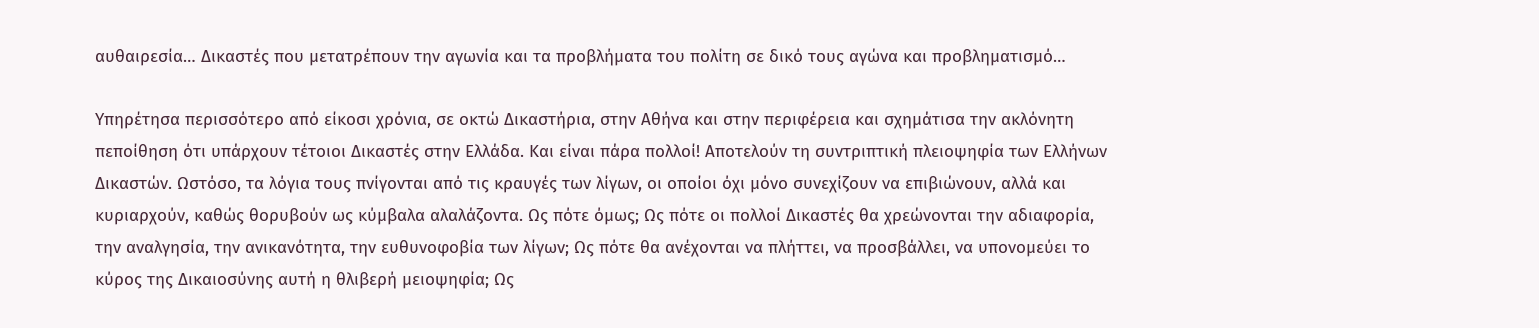αυθαιρεσία… Δικαστές που μετατρέπουν την αγωνία και τα προβλήματα του πολίτη σε δικό τους αγώνα και προβληματισμό…

Υπηρέτησα περισσότερο από είκοσι χρόνια, σε οκτώ Δικαστήρια, στην Αθήνα και στην περιφέρεια και σχημάτισα την ακλόνητη πεποίθηση ότι υπάρχουν τέτοιοι Δικαστές στην Ελλάδα. Και είναι πάρα πολλοί! Αποτελούν τη συντριπτική πλειοψηφία των Ελλήνων Δικαστών. Ωστόσο, τα λόγια τους πνίγονται από τις κραυγές των λίγων, οι οποίοι όχι μόνο συνεχίζουν να επιβιώνουν, αλλά και κυριαρχούν, καθώς θορυβούν ως κύμβαλα αλαλάζοντα. Ως πότε όμως; Ως πότε οι πολλοί Δικαστές θα χρεώνονται την αδιαφορία, την αναλγησία, την ανικανότητα, την ευθυνοφοβία των λίγων; Ως πότε θα ανέχονται να πλήττει, να προσβάλλει, να υπονομεύει το κύρος της Δικαιοσύνης αυτή η θλιβερή μειοψηφία; Ως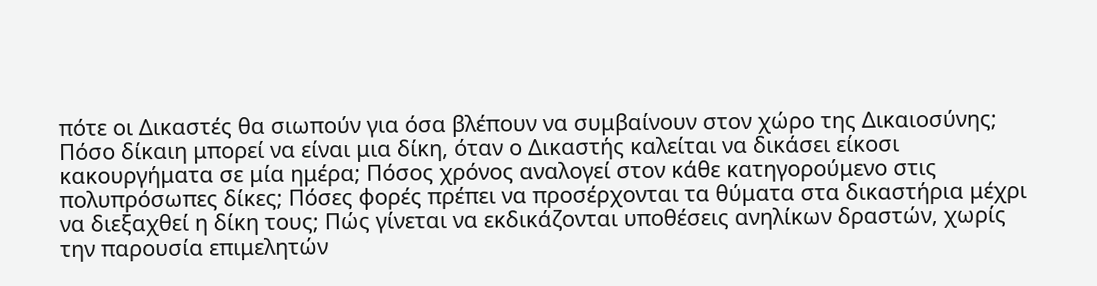πότε οι Δικαστές θα σιωπούν για όσα βλέπουν να συμβαίνουν στον χώρο της Δικαιοσύνης; Πόσο δίκαιη μπορεί να είναι μια δίκη, όταν ο Δικαστής καλείται να δικάσει είκοσι κακουργήματα σε μία ημέρα; Πόσος χρόνος αναλογεί στον κάθε κατηγορούμενο στις πολυπρόσωπες δίκες; Πόσες φορές πρέπει να προσέρχονται τα θύματα στα δικαστήρια μέχρι να διεξαχθεί η δίκη τους; Πώς γίνεται να εκδικάζονται υποθέσεις ανηλίκων δραστών, χωρίς την παρουσία επιμελητών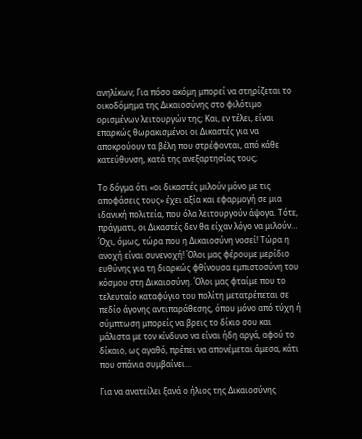ανηλίκων; Για πόσο ακόμη μπορεί να στηρίζεται το οικοδόμημα της Δικαιοσύνης στο φιλότιμο ορισμένων λειτουργών της; Και, εν τέλει, είναι επαρκώς θωρακισμένοι οι Δικαστές για να αποκρούουν τα βέλη που στρέφονται, από κάθε κατεύθυνση, κατά της ανεξαρτησίας τους;

Το δόγμα ότι «οι δικαστές μιλούν μόνο με τις αποφάσεις τους» έχει αξία και εφαρμογή σε μια ιδανική πολιτεία, που όλα λειτουργούν άψογα. Τότε, πράγματι, οι Δικαστές δεν θα είχαν λόγο να μιλούν… Όχι, όμως, τώρα που η Δικαιοσύνη νοσεί! Τώρα η ανοχή είναι συνενοχή! Όλοι μας φέρουμε μερίδιο ευθύνης για τη διαρκώς φθίνουσα εμπιστοσύνη του κόσμου στη Δικαιοσύνη. Όλοι μας φταίμε που το τελευταίο καταφύγιο του πολίτη μετατρέπεται σε πεδίο άγονης αντιπαράθεσης, όπου μόνο από τύχη ή σύμπτωση μπορείς να βρεις το δίκιο σου και μάλιστα με τον κίνδυνο να είναι ήδη αργά, αφού το δίκαιο, ως αγαθό, πρέπει να απονέμεται άμεσα, κάτι που σπάνια συμβαίνει…

Για να ανατείλει ξανά ο ήλιος της Δικαιοσύνης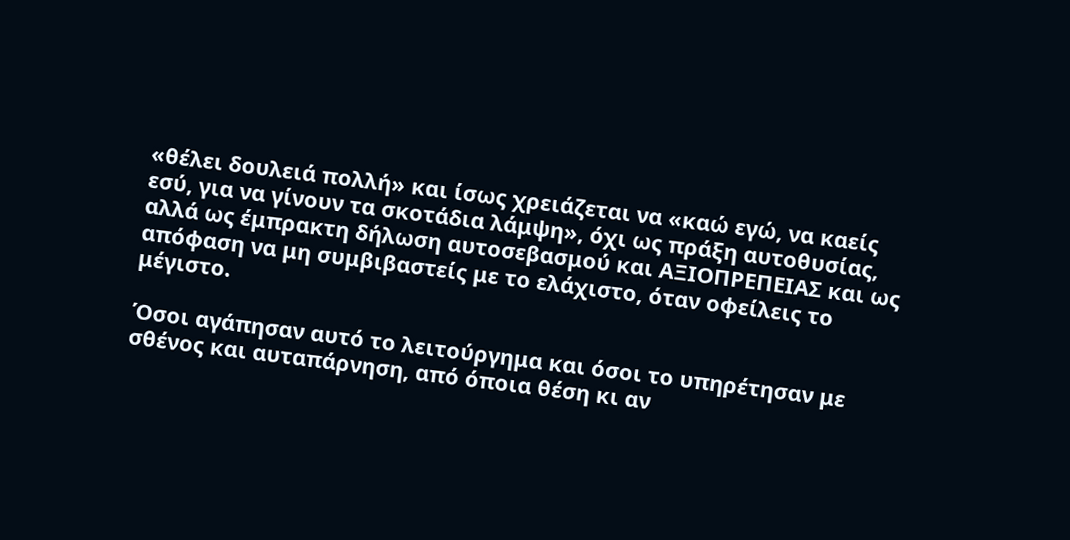«θέλει δουλειά πολλή» και ίσως χρειάζεται να «καώ εγώ, να καείς εσύ, για να γίνουν τα σκοτάδια λάμψη», όχι ως πράξη αυτοθυσίας, αλλά ως έμπρακτη δήλωση αυτοσεβασμού και ΑΞΙΟΠΡΕΠΕΙΑΣ και ως απόφαση να μη συμβιβαστείς με το ελάχιστο, όταν οφείλεις το μέγιστο.

Όσοι αγάπησαν αυτό το λειτούργημα και όσοι το υπηρέτησαν με σθένος και αυταπάρνηση, από όποια θέση κι αν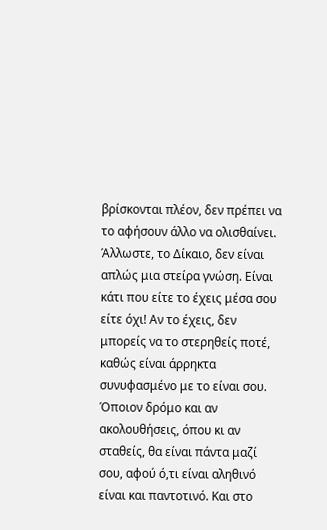βρίσκονται πλέον, δεν πρέπει να το αφήσουν άλλο να ολισθαίνει. Άλλωστε, το Δίκαιο, δεν είναι απλώς μια στείρα γνώση. Είναι κάτι που είτε το έχεις μέσα σου είτε όχι! Αν το έχεις, δεν μπορείς να το στερηθείς ποτέ, καθώς είναι άρρηκτα συνυφασμένο με το είναι σου. Όποιον δρόμο και αν ακολουθήσεις, όπου κι αν σταθείς, θα είναι πάντα μαζί σου, αφού ό,τι είναι αληθινό είναι και παντοτινό. Και στο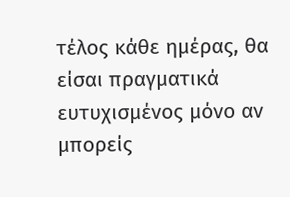τέλος κάθε ημέρας, θα είσαι πραγματικά ευτυχισμένος μόνο αν μπορείς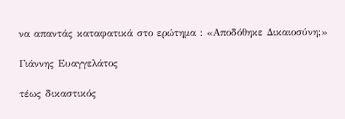να απαντάς καταφατικά στο ερώτημα : «Αποδόθηκε Δικαιοσύνη;»

Γιάννης Ευαγγελάτος

τέως δικαστικός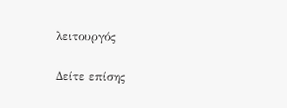λειτουργός

Δείτε επίσης